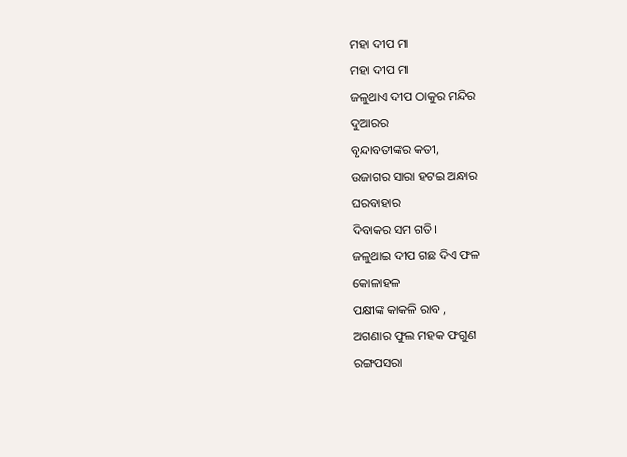ମହା ଦୀପ ମା
ମହା ଦୀପ ମା
ଜଳୁଥାଏ ଦୀପ ଠାକୁର ମନ୍ଦିର
ଦୁଆରର
ବୃନ୍ଦାବତୀଙ୍କର କତୀ,
ଉଜାଗର ସାରା ହଟଇ ଅନ୍ଧାର
ଘରବାହାର
ଦିବାକର ସମ ଗତି।
ଜଳୁଥାଇ ଦୀପ ଗଛ ଦିଏ ଫଳ
କୋଳାହଳ
ପକ୍ଷୀଙ୍କ କାକଳି ରାବ ,
ଅଗଣାର ଫୁଲ ମହକ ଫଗୁଣ
ରଙ୍ଗପସରା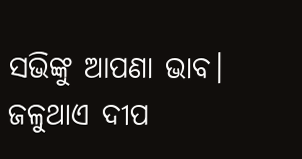ସଭିଙ୍କୁ ଆପଣା ଭାବ।
ଜଳୁଥାଏ ଦୀପ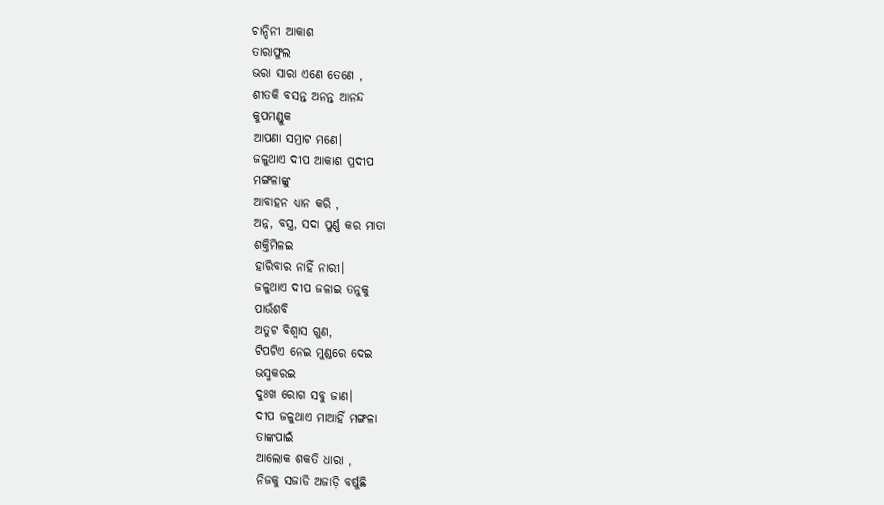ଚାନ୍ଦିନୀ ଆକାଶ
ତାରାଫୁଲ
ଭରା ସାରା ଏଣେ ତେଣେ ,
ଶୀତକି ବସନ୍ତ ଅନନ୍ତ ଆନନ୍ଦ
କୁପମଣ୍ଡୁକ
ଆପଣା ସମ୍ରାଟ ମଣେ।
ଜଳୁଥାଏ ଦୀପ ଆକାଶ ପ୍ରଦୀପ
ମଙ୍ଗଳାଙ୍କୁ
ଆବାହନ ଧ୍ୟାନ କରି ,
ଅନ୍ନ, ବସ୍ତ୍ର, ସଦା ପୁର୍ଣ୍ଣ କର ମାତା
ଶକ୍ତିମିଳଇ
ହାରିବାର ନାହିଁ ନାରୀ।
ଜଳୁଥାଏ ଦୀପ ଜଳାଇ ତନୁକୁ
ପାଉଁଶବି
ଅତୁଟ ବିଶ୍ଵାସ ଗୁଣ,
ଟିପଟିଏ ନେଇ ମୁଣ୍ଡରେ ଦେଇ
ଭସ୍ମକରଇ
ଦୁଃଖ ରୋଗ ସବୁ ଜାଣ।
ଦୀପ ଜଳୁଥାଏ ମାଆହିଁ ମଙ୍ଗଳା
ତାଙ୍କପାଇଁ
ଆଲୋକ ଶକତି ଧାରା ,
ନିଜକୁ ସଜାଡି ଅଜାଡ଼ି ବର୍ଷୁଛି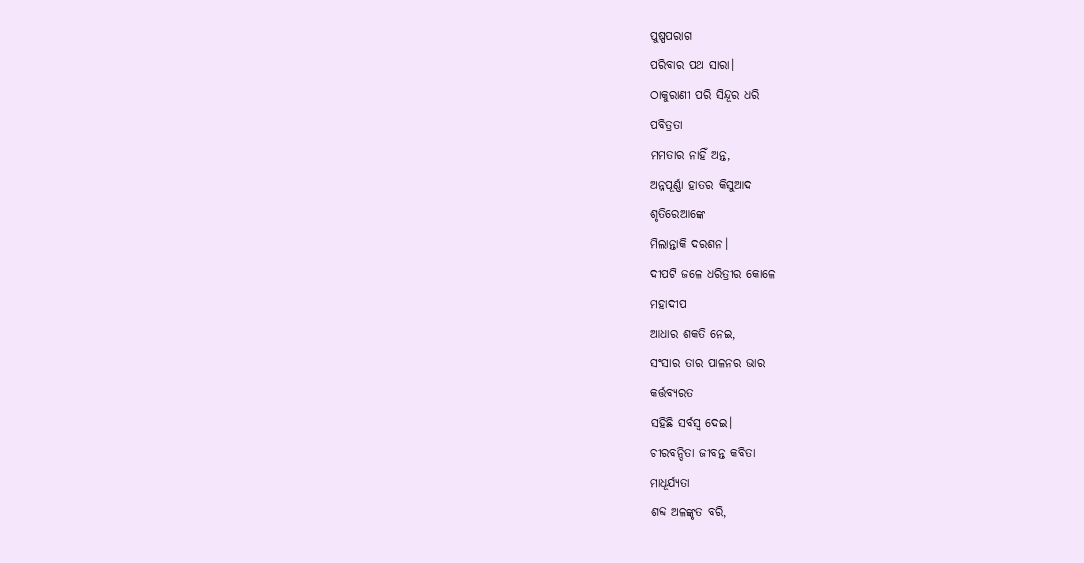ପୁଷ୍ପପରାଗ
ପରିବାର ପଥ ସାରା।
ଠାକୁରାଣୀ ପରି ସିନ୍ଦୂର ଧରି
ପବିତ୍ରତା
ମମତାର ନାହିଁ ଅନ୍ତ,
ଅନ୍ନପୂର୍ଣ୍ଣା ହାତର କିସୁଆଦ
ଶୃତିରେଆଙ୍କେ
ମିଲାନ୍ତାକି ଦରଶନ।
ଦୀପଟି ଜଳେ ଧରିତ୍ରୀର କୋଳେ
ମହାଦୀପ
ଆଧାର ଶକତି ନେଇ,
ସଂସାର ତାର ପାଳନର ଭାର
କର୍ତ୍ତବ୍ୟରତ
ସହିଛି ସର୍ବସ୍ବ ଦେଇ।
ଚୀରବନ୍ଦିତା ଜୀବନ୍ତ କବିତା
ମାଧୂର୍ଯ୍ୟତା
ଶବ୍ଦ ଅଳଙ୍କୃତ ବରି,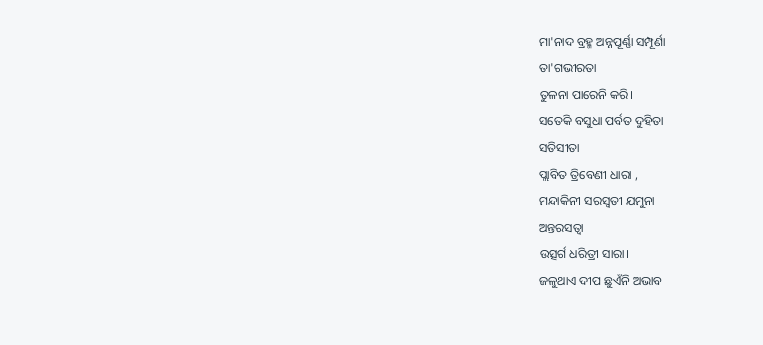ମା'ନାଦ ବ୍ରହ୍ମ ଅନ୍ନପୂର୍ଣ୍ଣା ସମ୍ପୂର୍ଣା
ତା'ଗଭୀରତା
ତୁଳନା ପାରେନି କରି।
ସତେକି ବସୁଧା ପର୍ବତ ଦୁହିତା
ସତିସୀତା
ପ୍ଲାବିତ ତ୍ରିବେଣୀ ଧାରା ,
ମନ୍ଦାକିନୀ ସରସ୍ଵତୀ ଯମୁନା
ଅନ୍ତରସତ୍ୱା
ଉତ୍ସର୍ଗ ଧରିତ୍ରୀ ସାରା।
ଜଳୁଥାଏ ଦୀପ ଛୁଏଁନି ଅଭାବ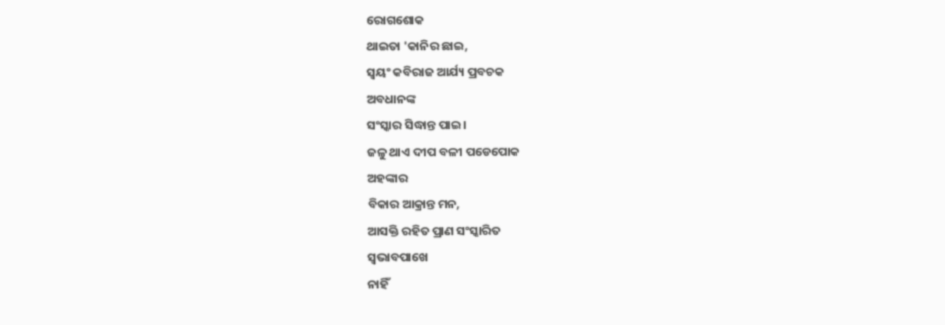ରୋଗଶୋକ
ଥାଇତା 'କାନିର ଛାଇ,
ସ୍ଵୟଂ କବିରାଜ ଆର୍ଯ୍ୟ ପ୍ରବଚକ
ଅବଧାନଙ୍କ
ସଂସ୍କାର ସିଦ୍ଧାନ୍ତ ପାଇ।
ଜଳୁ ଥାଏ ଦୀପ ବଳୀ ପଡେପୋକ
ଅହଙ୍କାର
ବିକାର ଆକ୍ରାନ୍ତ ମନ,
ଆସକ୍ତି ରହିତ ପ୍ରାଣ ସଂସ୍କାରିତ
ସ୍ଵଭାବପାଖେ
ନାହିଁ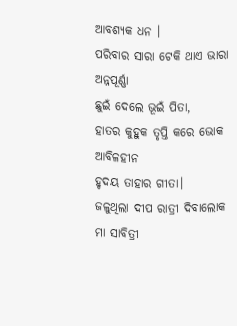ଆବଶ୍ୟକ ଧନ ।
ପରିବାର ସାରା ଟେକି ଥାଏ ଭାରା
ଅନ୍ନପୂର୍ଣ୍ଣା
ଛୁଇଁ ଦେଲେ ଭୂଇଁ ପିତା,
ହାତର କୁହୁକ ତୃପ୍ତି କରେ ଭୋକ
ଆବିଳହୀନ
ହୃଦୟ ତାହାର ଗୀତା।
ଜଳୁଥିଲା ଦୀପ ରାତ୍ରୀ ଦିବାଲୋକ
ମା ସାବିତ୍ରୀ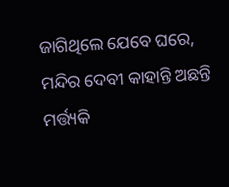ଜାଗିଥିଲେ ଯେବେ ଘରେ,
ମନ୍ଦିର ଦେବୀ କାହାନ୍ତି ଅଛନ୍ତି
ମର୍ତ୍ତ୍ୟକି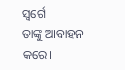ସ୍ୱର୍ଗେ
ତାଙ୍କୁ ଆବାହନ କରେ।